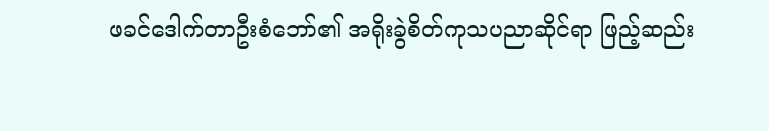ဖခင်ဒေါက်တာဦးစံဘော်၏ အရိုးခွဲစိတ်ကုသပညာဆိုင်ရာ ဖြည့်ဆည်း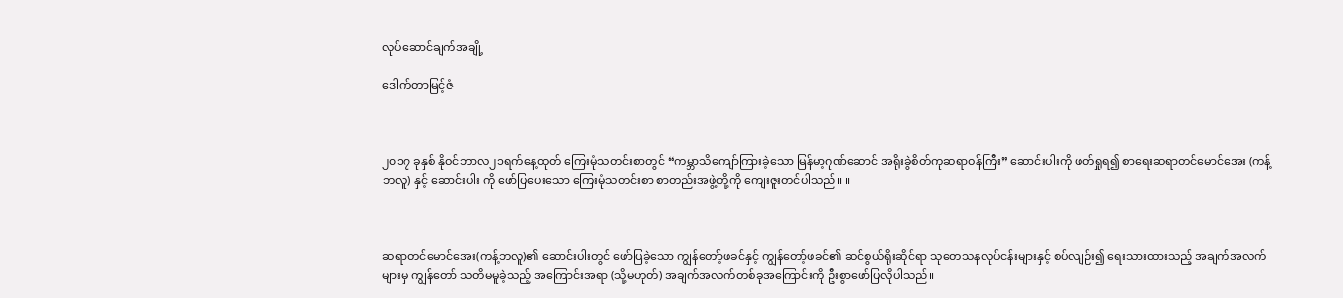လုပ်ဆောင်ချက်အချို့

ဒေါက်တာမြင့်ဇံ



၂၀၁၇ ခုနှစ် နိုဝင်ဘာလ၂၁ရက်နေ့ထုတ် ကြေးမုံသတင်းစာတွင် “ကမ္ဘာသိကျော်ကြားခဲ့သော မြန်မာ့ဂုဏ်ဆောင် အရိုးခွဲစိတ်ကုဆရာဝန်ကြီး” ဆောင်းပါးကို ဖတ်ရှုရ၍ စာရေးဆရာတင်မောင်အေး (ကန့်ဘလူ) နှင့် ဆောင်းပါး ကို ဖော်ပြပေးသော ကြေးမုံသတင်းစာ စာတည်းအဖွဲ့တို့ကို ကျေးဇူးတင်ပါသည်။ ။



ဆရာတင်မောင်အေး(ကန့်ဘလူ)၏ ဆောင်းပါးတွင် ဖော်ပြခဲ့သော ကျွန်တော့်ဖခင်နှင့် ကျွန်တော့်ဖခင်၏ ဆင်စွယ်ရိုးဆိုင်ရာ သုတေသနလုပ်ငန်းများနှင့် စပ်လျဉ်း၍ ရေးသားထားသည့် အချက်အလက်များမှ ကျွန်တော် သတိမမူခဲ့သည့် အကြောင်းအရာ (သို့မဟုတ်) အချက်အလက်တစ်ခုအကြောင်းကို ဦးစွာဖော်ပြလိုပါသည်။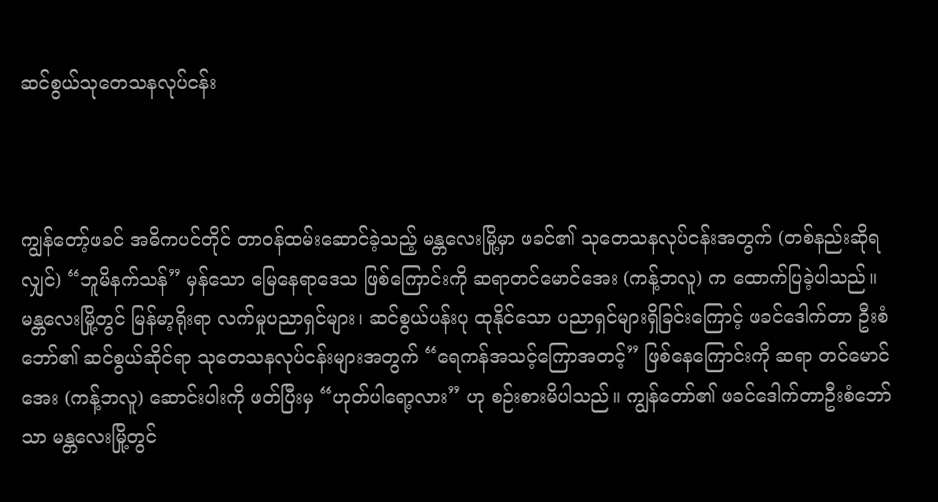ဆင်စွယ်သုတေသနလုပ်ငန်း



ကျွန်တော့်ဖခင် အဓိကပင်တိုင် တာဝန်ထမ်းဆောင်ခဲ့သည့် မန္တလေးမြို့မှာ ဖခင်၏ သုတေသနလုပ်ငန်းအတွက် (တစ်နည်းဆိုရလျှင်) “ဘူမိနက်သန်” မှန်သော မြေနေရာဒေသ ဖြစ်ကြောင်းကို ဆရာတင်မောင်အေး (ကန့်ဘလူ) က ထောက်ပြခဲ့ပါသည်။ မန္တလေးမြို့တွင် မြန်မာ့ရိုးရာ လက်မှုပညာရှင်များ၊ ဆင်စွယ်ပန်းပု ထုနိုင်သော ပညာရှင်များရှိခြင်းကြောင့် ဖခင်ဒေါက်တာ ဦးစံဘော်၏ ဆင်စွယ်ဆိုင်ရာ သုတေသနလုပ်ငန်းများအတွက် “ရေကန်အသင့်ကြောအတင့်” ဖြစ်နေကြောင်းကို ဆရာ တင်မောင်အေး (ကန့်ဘလူ) ဆောင်းပါးကို ဖတ်ပြီးမှ “ဟုတ်ပါရော့လား” ဟု စဉ်းစားမိပါသည်။ ကျွန်တော်၏ ဖခင်ဒေါက်တာဦးစံဘော်သာ မန္တလေးမြို့တွင်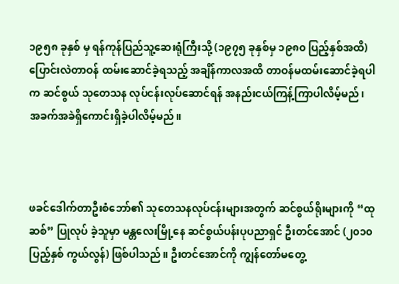၁၉၅၈ ခုနှစ် မှ ရန်ကုန်ပြည်သူ့ဆေးရုံကြီးသို့ (၁၉၇၅ ခုနှစ်မှ ၁၉၈၀ ပြည့်နှစ်အထိ) ပြောင်းလဲတာဝန် ထမ်းဆောင်ခဲ့ရသည့် အချိန်ကာလအထိ တာဝန်မထမ်းဆောင်ခဲ့ရပါက ဆင်စွယ် သုတေသန လုပ်ငန်းလုပ်ဆောင်ရန် အနည်းငယ်ကြန့်ကြာပါလိမ့်မည်၊ အခက်အခဲရှိကောင်းရှိခဲ့ပါလိမ့်မည်။



ဖခင်ဒေါက်တာဦးစံဘော်၏ သုတေသနလုပ်ငန်းများအတွက် ဆင်စွယ်ရိုးများကို “ထုဆစ်” ပြုလုပ် ခဲ့သူမှာ မန္တလေးမြို့နေ ဆင်စွယ်ပန်းပုပညာရှင် ဦးတင်အောင် (၂၀၁၀ ပြည့်နှစ် ကွယ်လွန်) ဖြစ်ပါသည်။ ဦးတင်အောင်ကို ကျွန်တော်မတွေ့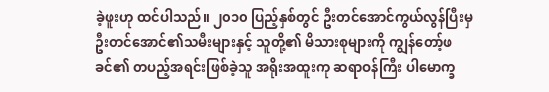ခဲ့ဖူးဟု ထင်ပါသည်။ ၂၀၁၀ ပြည့်နှစ်တွင် ဦးတင်အောင်ကွယ်လွန်ပြီးမှ ဦးတင်အောင်၏သမီးများနှင့် သူတို့၏ မိသားစုများကို ကျွန်တော့်ဖခင်၏ တပည့်အရင်းဖြစ်ခဲ့သူ အရိုးအထူးကု ဆရာဝန်ကြီး ပါမောက္ခ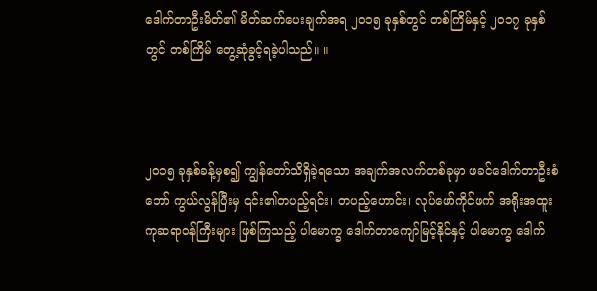ဒေါက်တာဦးမိတ်၏ မိတ်ဆက်ပေးချက်အရ ၂၀၁၅ ခုနှစ်တွင် တစ်ကြိမ်နှင့် ၂၀၁၇ ခုနှစ် တွင် တစ်ကြိမ် တွေ့ဆုံခွင့်ရခဲ့ပါသည်။ ။



၂၀၁၅ ခုနှစ်ခန့်မှစ၍ ကျွန်တော်သိရှိခဲ့ရသော အချက်အလက်တစ်ခုမှာ ဖခင်ဒေါက်တာဦးစံဘော် ကွယ်လွန်ပြီးမှ ၎င်း၏တပည့်ရင်း၊ တပည့်ဟောင်း၊ လုပ်ဖော်ကိုင်ဖက် အရိုးအထူးကုဆရာဝန်ကြီးများ ဖြစ်ကြသည့် ပါမောက္ခ ဒေါက်တာကျော်မြင့်နိုင်နှင့် ပါမောက္ခ ဒေါက်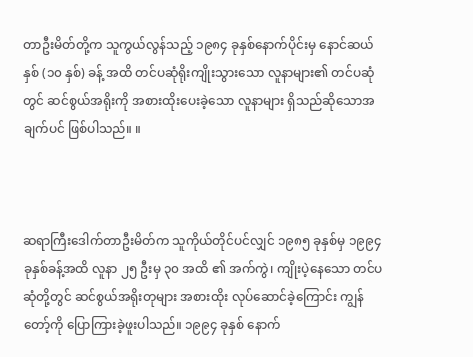တာဦးမိတ်တို့က သူကွယ်လွန်သည့် ၁၉၈၄ ခုနှစ်နောက်ပိုင်းမှ နောင်ဆယ်နှစ် (၁၀ နှစ်) ခန့် အထိ တင်ပဆုံရိုးကျိုးသွားသော လူနာများ၏ တင်ပဆုံတွင် ဆင်စွယ်အရိုးကို အစားထိုးပေးခဲ့သော လူနာများ ရှိသည်ဆိုသောအချက်ပင် ဖြစ်ပါသည်။ ။



ဆရာကြီးဒေါက်တာဦးမိတ်က သူကိုယ်တိုင်ပင်လျှင် ၁၉၈၅ ခုနှစ်မှ ၁၉၉၄ ခုနှစ်ခန့်အထိ လူနာ ၂၅ ဦးမှ ၃၀ အထိ ၏ အက်ကွဲ၊ ကျိုးပဲ့နေသော တင်ပဆုံတို့တွင် ဆင်စွယ်အရိုးတုများ အစားထိုး လုပ်ဆောင်ခဲ့ကြောင်း ကျွန်တော့်ကို ပြောကြားခဲ့ဖူးပါသည်။ ၁၉၉၄ ခုနှစ် နောက်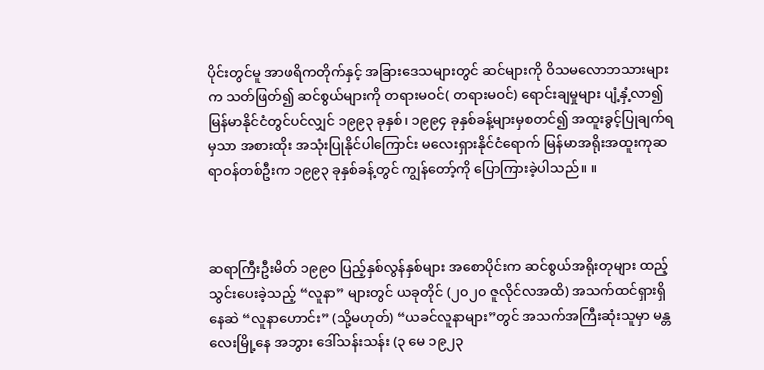ပိုင်းတွင်မူ အာဖရိကတိုက်နှင့် အခြားဒေသများတွင် ဆင်များကို ဝိသမလောဘသားများက သတ်ဖြတ်၍ ဆင်စွယ်များကို တရားမဝင်( တရားမဝင်) ရောင်းချမှုများ ပျံ့နှံ့လာ၍ မြန်မာနိုင်ငံတွင်ပင်လျှင် ၁၉၉၃ ခုနှစ်၊ ၁၉၉၄ ခုနှစ်ခန့်များမှစတင်၍ အထူးခွင့်ပြုချက်ရမှသာ အစားထိုး အသုံးပြုနိုင်ပါကြောင်း မလေးရှားနိုင်ငံရောက် မြန်မာအရိုးအထူးကုဆရာဝန်တစ်ဦးက ၁၉၉၃ ခုနှစ်ခန့်တွင် ကျွန်တော့်ကို ပြောကြားခဲ့ပါသည်။ ။



ဆရာကြီးဦးမိတ် ၁၉၉၀ ပြည့်နှစ်လွန်နှစ်များ အစောပိုင်းက ဆင်စွယ်အရိုးတုများ ထည့်သွင်းပေးခဲ့သည့် “လူနာ” များတွင် ယခုတိုင် (၂၀၂၀ ဇူလိုင်လအထိ) အသက်ထင်ရှားရှိနေဆဲ “လူနာဟောင်း” (သို့မဟုတ်) “ယခင်လူနာများ”တွင် အသက်အကြီးဆုံးသူမှာ မန္တလေးမြို့နေ အဘွား ဒေါ်သန်းသန်း (၃ မေ ၁၉၂၃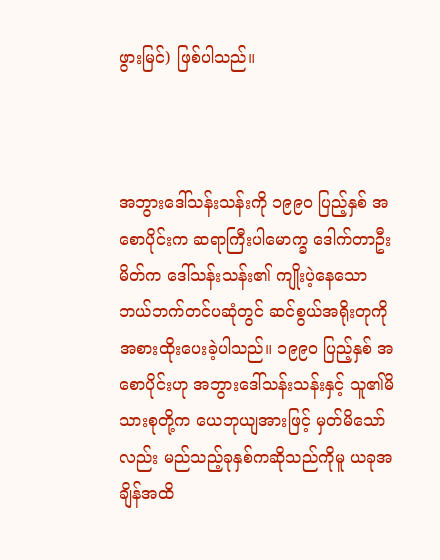ဖွားမြင်) ဖြစ်ပါသည်။



အဘွားဒေါ်သန်းသန်းကို ၁၉၉၀ ပြည့်နှစ် အစောပိုင်းက ဆရာကြီးပါမောက္ခ ဒေါက်တာဦးမိတ်က ဒေါ်သန်းသန်း၏ ကျိုးပဲ့နေသော ဘယ်ဘက်တင်ပဆုံတွင် ဆင်စွယ်အရိုးတုကို အစားထိုးပေးခဲ့ပါသည်။ ၁၉၉၀ ပြည့်နှစ် အစောပိုင်းဟု အဘွားဒေါ်သန်းသန်းနှင့် သူ၏မိသားစုတို့က ယေဘုယျအားဖြင့် မှတ်မိသော်လည်း မည်သည့်ခုနှစ်ကဆိုသည်ကိုမူ ယခုအချိန်အထိ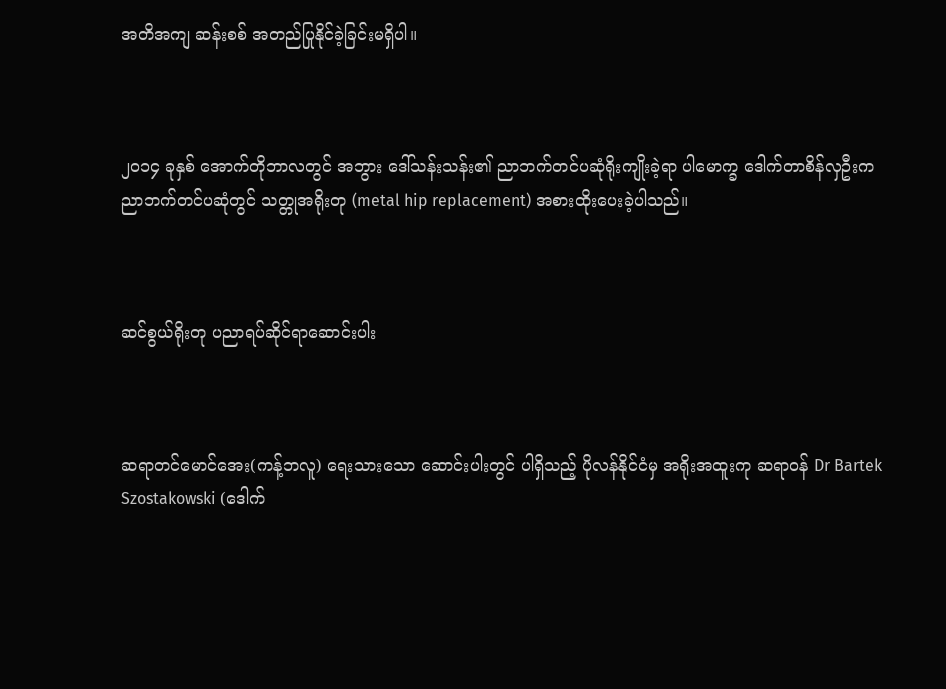အတိအကျ ဆန်းစစ် အတည်ပြုနိုင်ခဲ့ခြင်းမရှိပါ။



၂၀၁၄ ခုနှစ် အောက်တိုဘာလတွင် အဘွား ဒေါ်သန်းသန်း၏ ညာဘက်တင်ပဆုံရိုးကျိုးခဲ့ရာ ပါမောက္ခ ဒေါက်တာစိန်လှဦးက ညာဘက်တင်ပဆုံတွင် သတ္တုအရိုးတု (metal hip replacement) အစားထိုးပေးခဲ့ပါသည်။



ဆင်စွယ်ရိုးတု ပညာရပ်ဆိုင်ရာဆောင်းပါး



ဆရာတင်မောင်အေး(ကန့်ဘလူ) ရေးသားသော ဆောင်းပါးတွင် ပါရှိသည့် ပိုလန်နိုင်ငံမှ အရိုးအထူးကု ဆရာဝန် Dr Bartek Szostakowski (ဒေါက်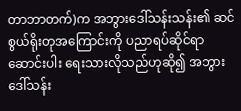တာဘာတက်)က အဘွားဒေါ်သန်းသန်း၏ ဆင်စွယ်ရိုးတုအကြောင်းကို ပညာရပ်ဆိုင်ရာဆောင်းပါး ရေးသားလိုသည်ဟုဆို၍ အဘွားဒေါ်သန်း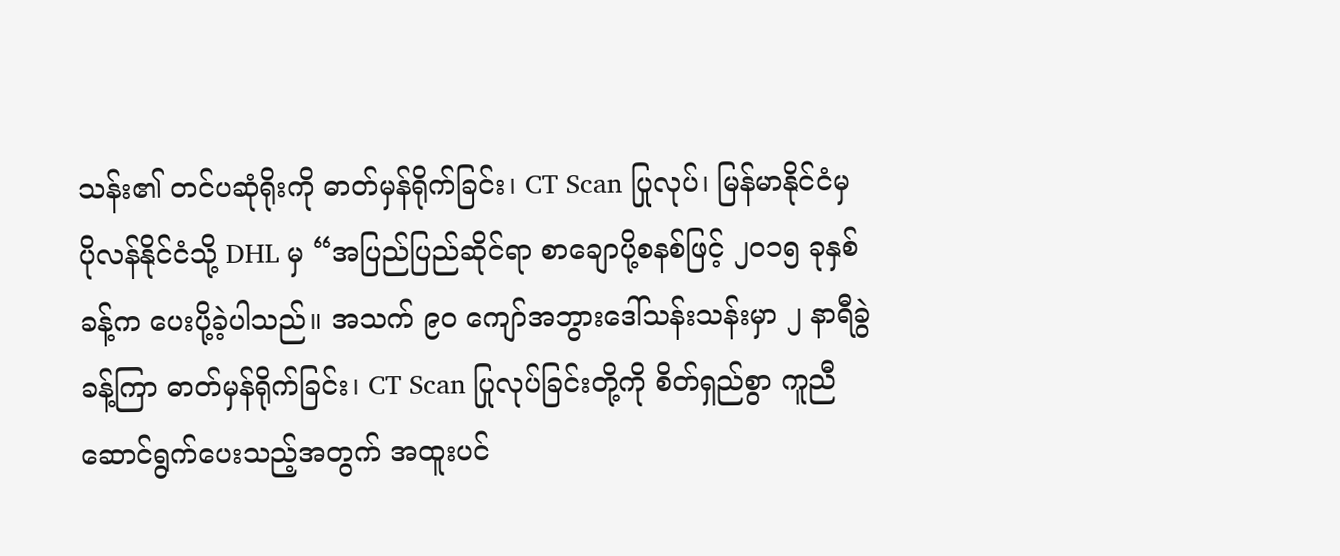သန်း၏ တင်ပဆုံရိုးကို ဓာတ်မှန်ရိုက်ခြင်း၊ CT Scan ပြုလုပ်၊ မြန်မာနိုင်ငံမှ ပိုလန်နိုင်ငံသို့ DHL မှ “အပြည်ပြည်ဆိုင်ရာ စာချောပို့စနစ်ဖြင့် ၂၀၁၅ ခုနှစ်ခန့်က ပေးပို့ခဲ့ပါသည်။ အသက် ၉၀ ကျော်အဘွားဒေါ်သန်းသန်းမှာ ၂ နာရီခွဲခန့်ကြာ ဓာတ်မှန်ရိုက်ခြင်း၊ CT Scan ပြုလုပ်ခြင်းတို့ကို စိတ်ရှည်စွာ ကူညီဆောင်ရွက်ပေးသည့်အတွက် အထူးပင်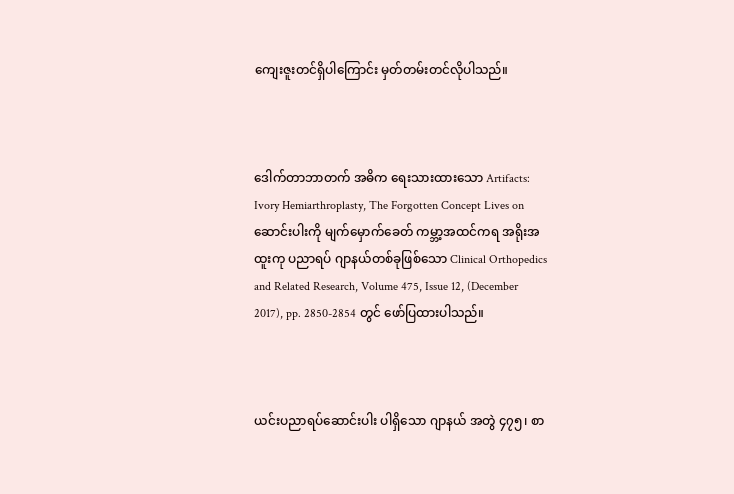ကျေးဇူးတင်ရှိပါကြောင်း မှတ်တမ်းတင်လိုပါသည်။



ဒေါက်တာဘာတက် အဓိက ရေးသားထားသော Artifacts: Ivory Hemiarthroplasty, The Forgotten Concept Lives on ဆောင်းပါးကို မျက်မှောက်ခေတ် ကမ္ဘာ့အထင်ကရ အရိုးအထူးကု ပညာရပ် ဂျာနယ်တစ်ခုဖြစ်သော Clinical Orthopedics and Related Research, Volume 475, Issue 12, (December 2017), pp. 2850-2854 တွင် ဖော်ပြထားပါသည်။



ယင်းပညာရပ်ဆောင်းပါး ပါရှိသော ဂျာနယ် အတွဲ ၄၇၅၊ စာ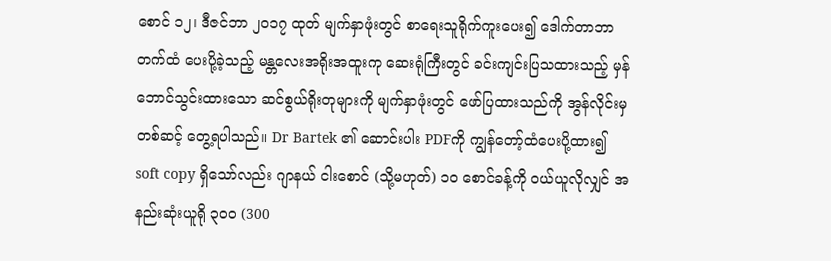စောင် ၁၂၊ ဒီဇင်ဘာ ၂၀၁၇ ထုတ် မျက်နှာဖုံးတွင် စာရေးသူရိုက်ကူးပေး၍ ဒေါက်တာဘာတက်ထံ ပေးပို့ခဲ့သည့် မန္တလေးအရိုးအထူးကု ဆေးရုံကြီးတွင် ခင်းကျင်းပြသထားသည့် မှန်ဘောင်သွင်းထားသော ဆင်စွယ်ရိုးတုများကို မျက်နှာဖုံးတွင် ဖော်ပြထားသည်ကို အွန်လိုင်းမှတစ်ဆင့် တွေ့ရပါသည်။ Dr Bartek ၏ ဆောင်းပါး PDFကို ကျွန်တော့်ထံပေးပို့ထား၍ soft copy ရှိသော်လည်း ဂျာနယ် ငါးစောင် (သို့မဟုတ်) ၁၀ စောင်ခန့်ကို ဝယ်ယူလိုလျှင် အနည်းဆုံးယူရို ၃၀၀ (300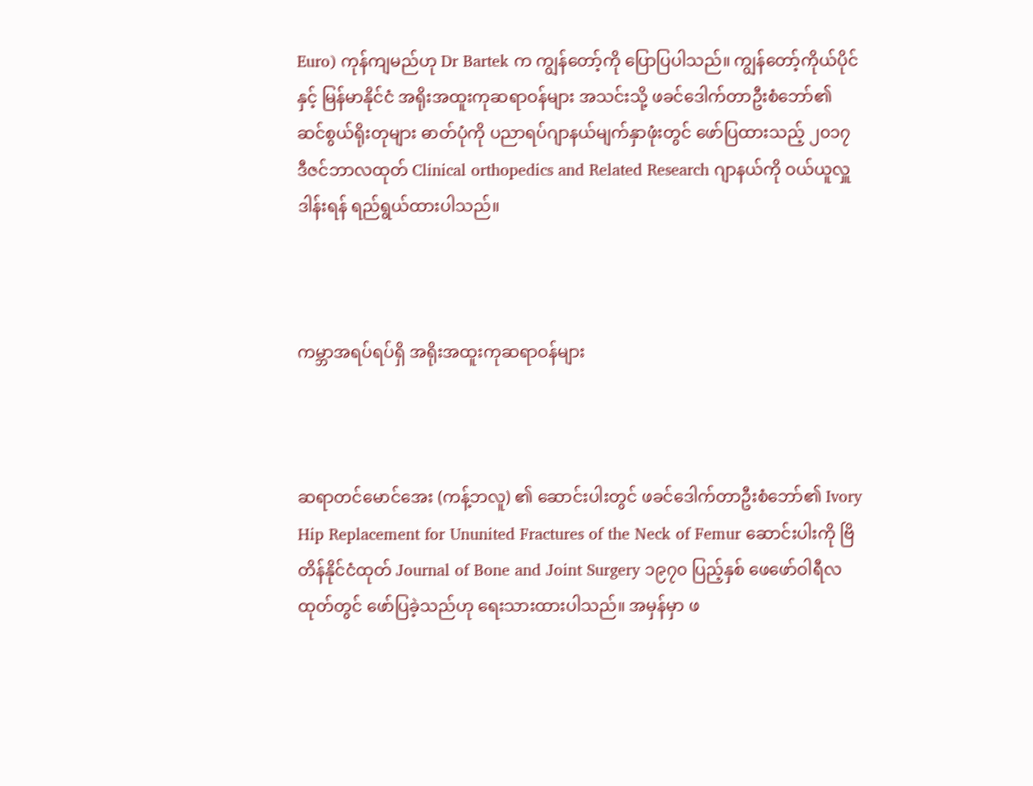Euro) ကုန်ကျမည်ဟု Dr Bartek က ကျွန်တော့်ကို ပြောပြပါသည်။ ကျွန်တော့်ကိုယ်ပိုင်နှင့် မြန်မာနိုင်ငံ အရိုးအထူးကုဆရာဝန်များ အသင်းသို့ ဖခင်ဒေါက်တာဦးစံဘော်၏ ဆင်စွယ်ရိုးတုများ ဓာတ်ပုံကို ပညာရပ်ဂျာနယ်မျက်နှာဖုံးတွင် ဖော်ပြထားသည့် ၂၀၁၇ ဒီဇင်ဘာလထုတ် Clinical orthopedics and Related Research ဂျာနယ်ကို ဝယ်ယူလှူဒါန်းရန် ရည်ရွယ်ထားပါသည်။



ကမ္ဘာအရပ်ရပ်ရှိ အရိုးအထူးကုဆရာဝန်များ



ဆရာတင်မောင်အေး (ကန့်ဘလူ) ၏ ဆောင်းပါးတွင် ဖခင်ဒေါက်တာဦးစံဘော်၏ Ivory Hip Replacement for Ununited Fractures of the Neck of Femur ဆောင်းပါးကို ဗြိတိန်နိုင်ငံထုတ် Journal of Bone and Joint Surgery ၁၉၇၀ ပြည့်နှစ် ဖေဖော်ဝါရီလထုတ်တွင် ဖော်ပြခဲ့သည်ဟု ရေးသားထားပါသည်။ အမှန်မှာ ဖ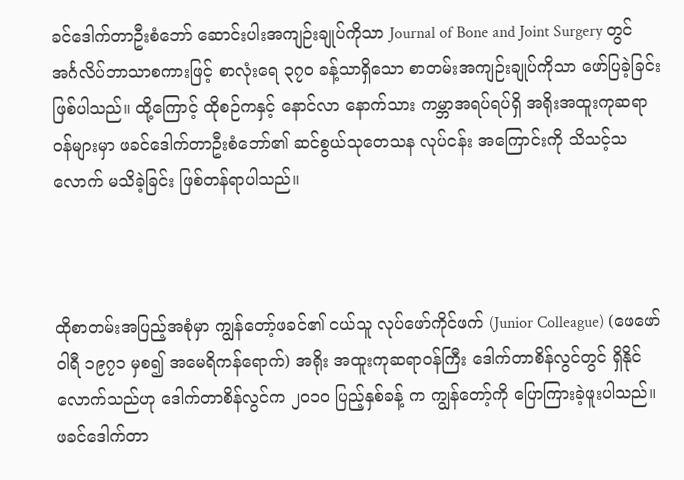ခင်ဒေါက်တာဦးစံဘော် ဆောင်းပါးအကျဉ်းချုပ်ကိုသာ Journal of Bone and Joint Surgery တွင် အင်္ဂလိပ်ဘာသာစကားဖြင့် စာလုံးရေ ၃၇၀ ခန့်သာရှိသော စာတမ်းအကျဉ်းချုပ်ကိုသာ ဖော်ပြခဲ့ခြင်းဖြစ်ပါသည်။ ထို့ကြောင့် ထိုစဉ်ကနှင့် နောင်လာ နောက်သား ကမ္ဘာအရပ်ရပ်ရှိ အရိုးအထူးကုဆရာဝန်များမှာ ဖခင်ဒေါက်တာဦးစံဘော်၏ ဆင်စွယ်သုတေသန လုပ်ငန်း အကြောင်းကို သိသင့်သလောက် မသိခဲ့ခြင်း ဖြစ်တန်ရာပါသည်။



ထိုစာတမ်းအပြည့်အစုံမှာ ကျွန်တော့်ဖခင်၏ ငယ်သူ လုပ်ဖော်ကိုင်ဖက် (Junior Colleague) (ဖေဖော်ဝါရီ ၁၉၇၁ မှစ၍ အမေရိကန်ရောက်) အရိုး အထူးကုဆရာဝန်ကြီး ဒေါက်တာစိန်လွင်တွင် ရှိနိုင်လောက်သည်ဟု ဒေါက်တာစိန်လွင်က ၂၀၁၀ ပြည့်နှစ်ခန့် က ကျွန်တော့်ကို ပြောကြားခဲ့ဖူးပါသည်။ ဖခင်ဒေါက်တာ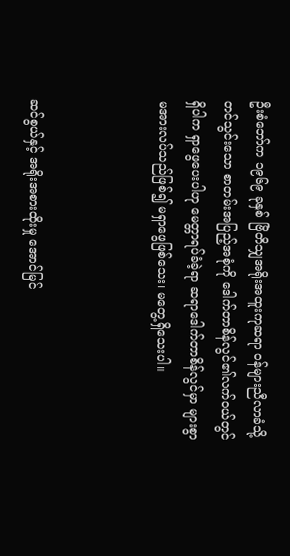ဦးစံဘော်က ၁၉၆၉ ခုနှစ် ဗြိတိသျှအရိုးအထူးကုဆရာ ဝန်များညီလာခံသို့ တင်သွင်းသော စာတမ်းအပြည့်အစုံကို ဒေါက်တာစိန်လွင်၏လက်ဝယ်တွင်ရှိပါက ရှာဖွေပေးပါဟု မေတ္တာရပ်ခံခဲ့ရာ ဆရာဒေါက်တာစိန်လွင်မှာ များစွာမအားလပ်သည်ဖြစ်၍ မရှာဖွေဖြစ်သေး၊ မတွေ့ရှိသေးပါ။



ဆင်စွယ်နှင့် အရိုးအစားထိုးမှု အောင်မြင်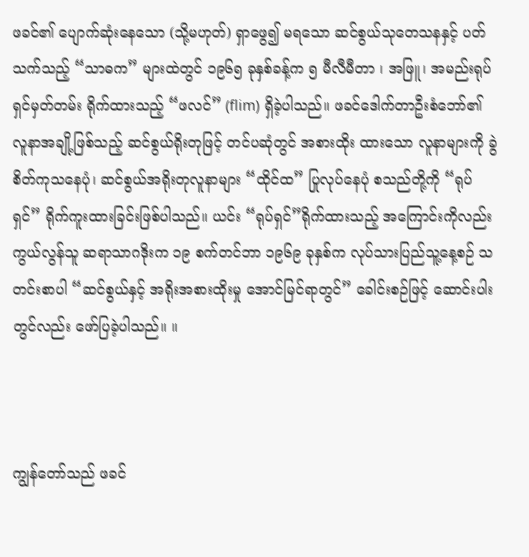ဖခင်၏ ပျောက်ဆုံးနေသော (သို့မဟုတ်) ရှာဖွေ၍ မရသော ဆင်စွယ်သုတေသနနှင့် ပတ်သက်သည့် “သာဓက” များထဲတွင် ၁၉၆၅ ခုနှစ်ခန့်က ၅ မီလီမီတာ ၊ အဖြူ၊ အမည်းရုပ်ရှင်မှတ်တမ်း ရိုက်ထားသည့် “ဖလင်” (flim) ရှိခဲ့ပါသည်။ ဖခင်ဒေါက်တာဦးစံဘော်၏ လူနာအချို့ဖြစ်သည့် ဆင်စွယ်ရိုးတုဖြင့် တင်ပဆုံတွင် အစားထိုး ထားသော လူနာများကို ခွဲစိတ်ကုသနေပုံ၊ ဆင်စွယ်အရိုးတုလူနာများ “ထိုင်ထ” ပြုလုပ်နေပုံ စသည်တို့ကို “ရုပ်ရှင်” ရိုက်ကူးထားခြင်းဖြစ်ပါသည်။ ယင်း “ရုပ်ရှင်”ရိုက်ထားသည့် အကြောင်းကိုလည်း ကွယ်လွန်သူ ဆရာသာဂဒိုးက ၁၉ စက်တင်ဘာ ၁၉၆၉ ခုနှစ်က လုပ်သားပြည်သူ့နေ့စဉ် သတင်းစာပါ “ဆင်စွယ်နှင့် အရိုးအစားထိုးမှု အောင်မြင်ရာတွင်” ခေါင်းစဉ်ဖြင့် ဆောင်းပါးတွင်လည်း ဖော်ပြခဲ့ပါသည်။ ။



ကျွန်တော်သည် ဖခင်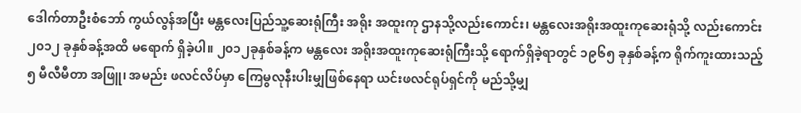ဒေါက်တာဦးစံဘော် ကွယ်လွန်အပြီး မန္တလေးပြည်သူ့ဆေးရုံကြီး အရိုး အထူးကု ဌာနသို့လည်းကောင်း၊ မန္တလေးအရိုးအထူးကုဆေးရုံသို့ လည်းကောင်း ၂၀၁၂ ခုနှစ်ခန့်အထိ မရောက် ရှိခဲ့ပါ။ ၂၀၁၂ခုနှစ်ခန့်က မန္တလေး အရိုးအထူးကုဆေးရုံကြီးသို့ ရောက်ရှိခဲ့ရာတွင် ၁၉၆၅ ခုနှစ်ခန့်က ရိုက်ကူးထားသည့် ၅ မီလီမီတာ အဖြူ၊ အမည်း ဖလင်လိပ်မှာ ကြေမွလုနီးပါးမျှဖြစ်နေရာ ယင်းဖလင်ရုပ်ရှင်ကို မည်သို့မျှ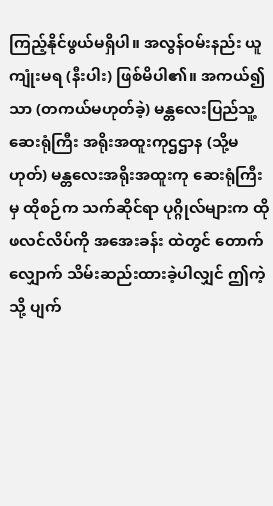ကြည့်နိုင်ဖွယ်မရှိပါ။ အလွန်ဝမ်းနည်း ယူကျုံးမရ (နီးပါး) ဖြစ်မိပါ၏။ အကယ်၍သာ (တကယ်မဟုတ်ခဲ့) မန္တလေးပြည်သူ့ဆေးရုံကြီး အရိုးအထူးကုဌဌာန (သို့မဟုတ်) မန္တလေးအရိုးအထူးကု ဆေးရုံကြီးမှ ထိုစဉ်က သက်ဆိုင်ရာ ပုဂ္ဂိုလ်များက ထိုဖလင်လိပ်ကို အအေးခန်း ထဲတွင် တောက်လျှောက် သိမ်းဆည်းထားခဲ့ပါလျှင် ဤကဲ့သို့ ပျက်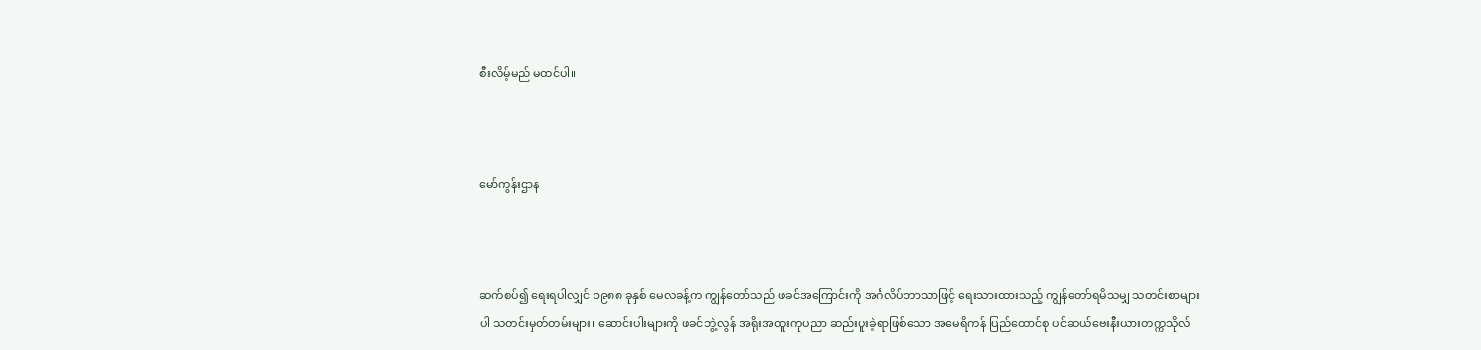စီးလိမ့်မည် မထင်ပါ။



မော်ကွန်းဌာန



ဆက်စပ်၍ ရေးရပါလျှင် ၁၉၈၈ ခုနှစ် မေလခန့်က ကျွန်တော်သည် ဖခင်အကြောင်းကို အင်္ဂလိပ်ဘာသာဖြင့် ရေးသားထားသည့် ကျွန်တော်ရမိသမျှ သတင်းစာများပါ သတင်းမှတ်တမ်းများ၊ ဆောင်းပါးများကို ဖခင်ဘွဲ့လွန် အရိုးအထူးကုပညာ ဆည်းပူးခဲ့ရာဖြစ်သော အမေရိကန် ပြည်ထောင်စု ပင်ဆယ်ဗေးနီးယားတက္ကသိုလ်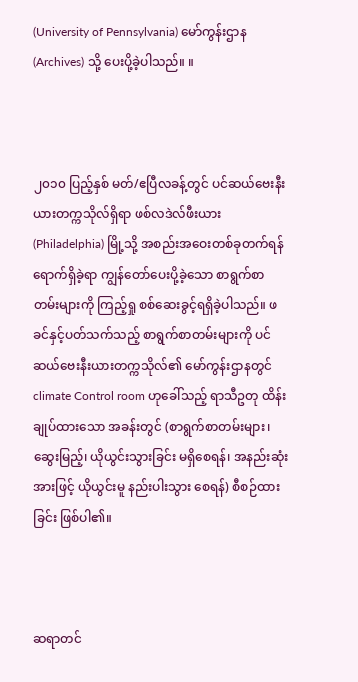(University of Pennsylvania) မော်ကွန်းဌာန (Archives) သို့ ပေးပို့ခဲ့ပါသည်။ ။



၂၀၁၀ ပြည့်နှစ် မတ်/ဧပြီလခန့်တွင် ပင်ဆယ်ဗေးနီးယားတက္ကသိုလ်ရှိရာ ဖစ်လဒဲလ်ဖီးယား (Philadelphia) မြို့သို့ အစည်းအဝေးတစ်ခုတက်ရန် ရောက်ရှိခဲ့ရာ ကျွန်တော်ပေးပို့ခဲ့သော စာရွက်စာတမ်းများကို ကြည့်ရှု စစ်ဆေးခွင့်ရရှိခဲ့ပါသည်။ ဖခင်နှင့်ပတ်သက်သည့် စာရွက်စာတမ်းများကို ပင်ဆယ်ဗေးနီးယားတက္ကသိုလ်၏ မော်ကွန်းဌာနတွင် climate Control room ဟုခေါ်သည့် ရာသီဥတု ထိန်းချုပ်ထားသော အခန်းတွင် (စာရွက်စာတမ်းများ၊ ဆွေးမြည့်၊ ယိုယွင်းသွားခြင်း မရှိစေရန်၊ အနည်းဆုံးအားဖြင့် ယိုယွင်းမူ နည်းပါးသွား စေရန်) စီစဉ်ထားခြင်း ဖြစ်ပါ၏။



ဆရာတင်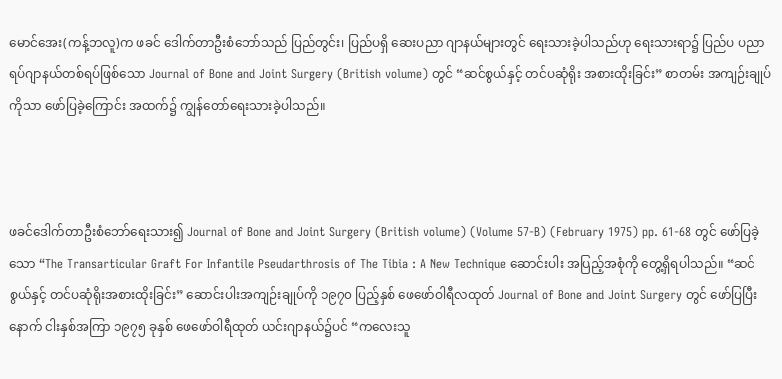မောင်အေး(ကန့်ဘလူ)က ဖခင် ဒေါက်တာဦးစံဘော်သည် ပြည်တွင်း၊ ပြည်ပရှိ ဆေးပညာ ဂျာနယ်များတွင် ရေးသားခဲ့ပါသည်ဟု ရေးသားရာ၌ ပြည်ပ ပညာရပ်ဂျာနယ်တစ်ရပ်ဖြစ်သော Journal of Bone and Joint Surgery (British volume) တွင် “ဆင်စွယ်နှင့် တင်ပဆုံရိုး အစားထိုးခြင်း” စာတမ်း အကျဉ်းချုပ်ကိုသာ ဖော်ပြခဲ့ကြောင်း အထက်၌ ကျွန်တော်ရေးသားခဲ့ပါသည်။



ဖခင်ဒေါက်တာဦးစံဘော်ရေးသား၍ Journal of Bone and Joint Surgery (British volume) (Volume 57-B) (February 1975) pp. 61-68 တွင် ဖော်ပြခဲ့သော “The Transarticular Graft For Infantile Pseudarthrosis of The Tibia : A New Technique ဆောင်းပါး အပြည့်အစုံကို တွေ့ရှိရပါသည်။ “ဆင်စွယ်နှင့် တင်ပဆုံရိုးအစားထိုးခြင်း” ဆောင်းပါးအကျဉ်းချုပ်ကို ၁၉၇၀ ပြည့်နှစ် ဖေဖော်ဝါရီလထုတ် Journal of Bone and Joint Surgery တွင် ဖော်ပြပြီးနောက် ငါးနှစ်အကြာ ၁၉၇၅ ခုနှစ် ဖေဖော်ဝါရီထုတ် ယင်းဂျာနယ်၌ပင် “ကလေးသူ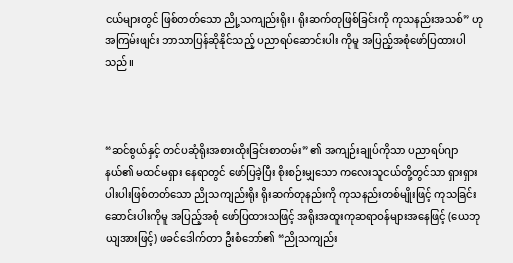ငယ်များတွင် ဖြစ်တတ်သော ညို့သကျည်းရိုး၊ ရိုးဆက်တုဖြစ်ခြင်းကို ကုသနည်းအသစ်” ဟု အကြမ်းဖျင်း ဘာသာပြန်ဆိုနိုင်သည့် ပညာရပ်ဆောင်းပါး ကိုမူ အပြည့်အစုံဖော်ပြထားပါသည်။



“ဆင်စွယ်နှင့် တင်ပဆုံရိုးအစားထိုးခြင်းစာတမ်း” ၏ အကျဉ်းချုပ်ကိုသာ ပညာရပ်ဂျာနယ်၏ မထင်မရှား နေရာတွင် ဖော်ပြခဲ့ပြီး စိုးစဉ်းမျှသော ကလေးသူငယ်တို့တွင်သာ ရှားရှားပါးပါးဖြစ်တတ်သော ညိုသကျည်းရိုး ရိုးဆက်တုနည်းကို ကုသနည်းတစ်မျိုးဖြင့် ကုသခြင်းဆောင်းပါးကိုမူ အပြည့်အစုံ ဖော်ပြထားသဖြင့် အရိုးအထူးကုဆရာဝန်များအနေဖြင့် (ယေဘုယျအားဖြင့်) ဖခင်ဒေါက်တာ ဦးစံဘော်၏ “ညိုသကျည်း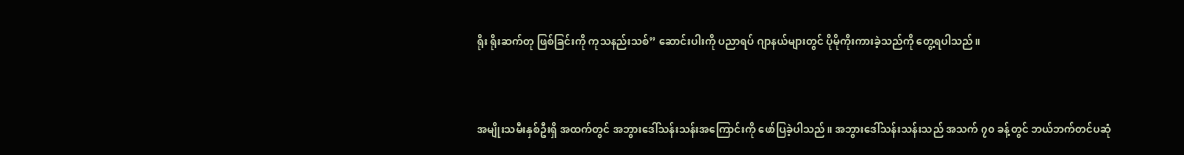ရိုး ရိုးဆက်တု ဖြစ်ခြင်းကို ကုသနည်းသစ်” ဆောင်းပါးကို ပညာရပ် ဂျာနယ်များတွင် ပိုမိုကိုးကားခဲ့သည်ကို တွေ့ရပါသည်။



အမျိုးသမီးနှစ်ဦးရှိ အထက်တွင် အဘွားဒေါ်သန်းသန်းအကြောင်းကို ဖော်ပြခဲ့ပါသည်။ အဘွားဒေါ်သန်းသန်းသည် အသက် ၇၀ ခန့်တွင် ဘယ်ဘက်တင်ပဆုံ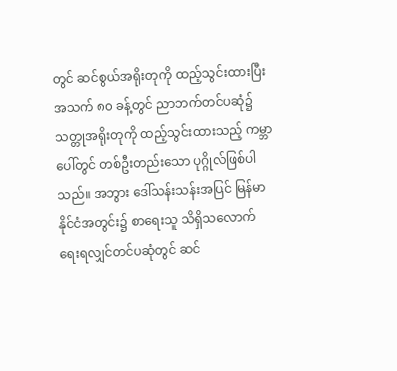တွင် ဆင်စွယ်အရိုးတုကို ထည့်သွင်းထားပြီး အသက် ၈၀ ခန့်တွင် ညာဘက်တင်ပဆုံ၌ သတ္တုအရိုးတုကို ထည့်သွင်းထားသည့် ကမ္ဘာပေါ်တွင် တစ်ဦးတည်းသော ပုဂ္ဂိုလ်ဖြစ်ပါသည်။ အဘွား ဒေါ်သန်းသန်းအပြင် မြန်မာနိုင်ငံအတွင်း၌ စာရေးသူ သိရှိသလောက် ရေးရလျှင်တင်ပဆုံတွင် ဆင်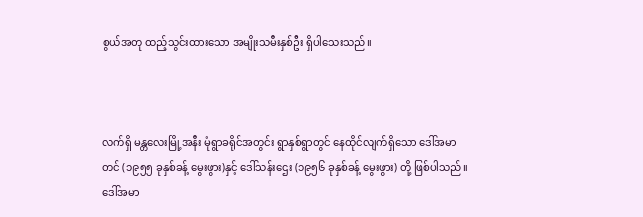စွယ်အတု ထည့်သွင်းထားသော အမျိုးသမီးနှစ်ဦး ရှိပါသေးသည်။



လက်ရှိ မန္တလေးမြို့အနီး မုံရွာခရိုင်အတွင်း ရွာနှစ်ရွာတွင် နေထိုင်လျက်ရှိသော ဒေါ်အမာတင် (၁၉၅၅ ခုနှစ်ခန့် မွေးဖွား)နှင့် ဒေါ်သန်းဌေး (၁၉၅၆ ခုနှစ်ခန့် မွေးဖွား) တို့ ဖြစ်ပါသည်။ ဒေါ်အမာ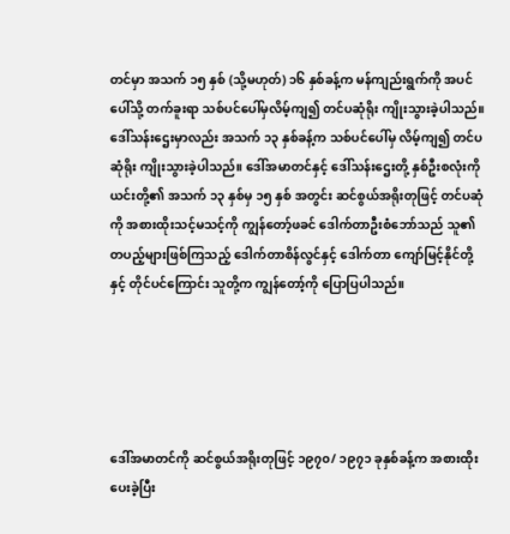တင်မှာ အသက် ၁၅ နှစ် (သို့မဟုတ်) ၁၆ နှစ်ခန့်က မန်ကျည်းရွက်ကို အပင်ပေါ်သို့ တက်ခူးရာ သစ်ပင်ပေါ်မှလိမ့်ကျ၍ တင်ပဆုံရိုး ကျိုးသွားခဲ့ပါသည်။ ဒေါ်သန်းဌေးမှာလည်း အသက် ၁၃ နှစ်ခန့်က သစ်ပင်ပေါ်မှ လိမ့်ကျ၍ တင်ပဆုံရိုး ကျိုးသွားခဲ့ပါသည်။ ဒေါ်အမာတင်နှင့် ဒေါ်သန်းဌေးတို့ နှစ်ဦးစလုံးကို ယင်းတို့၏ အသက် ၁၃ နှစ်မှ ၁၅ နှစ် အတွင်း ဆင်စွယ်အရိုးတုဖြင့် တင်ပဆုံကို အစားထိုးသင့်မသင့်ကို ကျွန်တော့်ဖခင် ဒေါက်တာဦးစံဘော်သည် သူ၏ တပည့်များဖြစ်ကြသည့် ဒေါက်တာစိန်လွင်နှင့် ဒေါက်တာ ကျော်မြင့်နိုင်တို့နှင့် တိုင်ပင်ကြောင်း သူတို့က ကျွန်တော့်ကို ပြောပြပါသည်။





ဒေါ်အမာတင်ကို ဆင်စွယ်အရိုးတုဖြင့် ၁၉၇၀/ ၁၉၇၁ ခုနှစ်ခန့်က အစားထိုးပေးခဲ့ပြီး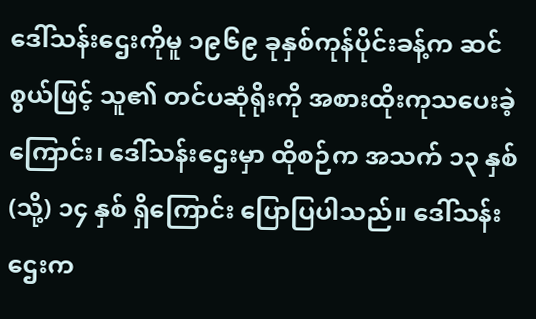ဒေါ်သန်းဌေးကိုမူ ၁၉၆၉ ခုနှစ်ကုန်ပိုင်းခန့်က ဆင်စွယ်ဖြင့် သူ၏ တင်ပဆုံရိုးကို အစားထိုးကုသပေးခဲ့ကြောင်း၊ ဒေါ်သန်းဌေးမှာ ထိုစဉ်က အသက် ၁၃ နှစ် (သို့) ၁၄ နှစ် ရှိကြောင်း ပြောပြပါသည်။ ဒေါ်သန်းဌေးက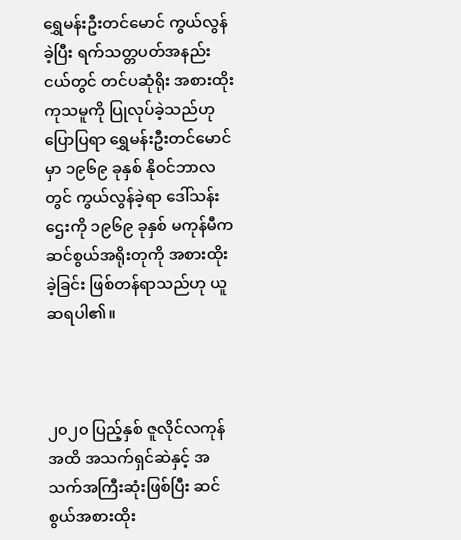ရွှေမန်းဦးတင်မောင် ကွယ်လွန်ခဲ့ပြီး ရက်သတ္တပတ်အနည်းငယ်တွင် တင်ပဆုံရိုး အစားထိုးကုသမူကို ပြုလုပ်ခဲ့သည်ဟု ပြောပြရာ ရွှေမန်းဦးတင်မောင်မှာ ၁၉၆၉ ခုနှစ် နိုဝင်ဘာလတွင် ကွယ်လွန်ခဲ့ရာ ဒေါ်သန်းဌေးကို ၁၉၆၉ ခုနှစ် မကုန်မီက ဆင်စွယ်အရိုးတုကို အစားထိုးခဲ့ခြင်း ဖြစ်တန်ရာသည်ဟု ယူဆရပါ၏။



၂၀၂၀ ပြည့်နှစ် ဇူလိုင်လကုန်အထိ အသက်ရှင်ဆဲနှင့် အသက်အကြီးဆုံးဖြစ်ပြီး ဆင်စွယ်အစားထိုး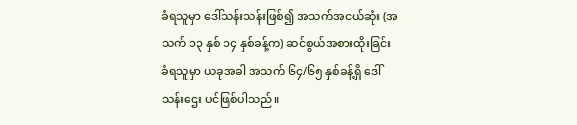ခံရသူမှာ ဒေါ်သန်းသန်းဖြစ်၍ အသက်အငယ်ဆုံး (အသက် ၁၃ နှစ် ၁၄ နှစ်ခန့်က) ဆင်စွယ်အစားထိုးခြင်း ခံရသူမှာ ယခုအခါ အသက် ၆၄/၆၅ နှစ်ခန့်ရှိ ဒေါ်သန်းဌေး ပင်ဖြစ်ပါသည်။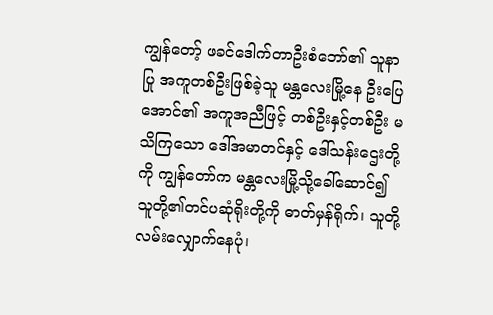ကျွန်တော့် ဖခင်ဒေါက်တာဦးစံဘော်၏ သူနာပြု အကူတစ်ဦးဖြစ်ခဲ့သူ မန္တလေးမြို့နေ ဦးပြေအောင်၏ အကူအညီဖြင့် တစ်ဦးနှင့်တစ်ဦး မသိကြသော ဒေါ်အမာတင်နှင့် ဒေါ်သန်းဌေးတို့ကို ကျွန်တော်က မန္တလေးမြို့သို့ခေါ်ဆောင်၍ သူတို့၏တင်ပဆုံရိုးတို့ကို ဓာတ်မှန်ရိုက်၊ သူတို့ လမ်းလျှောက်နေပုံ၊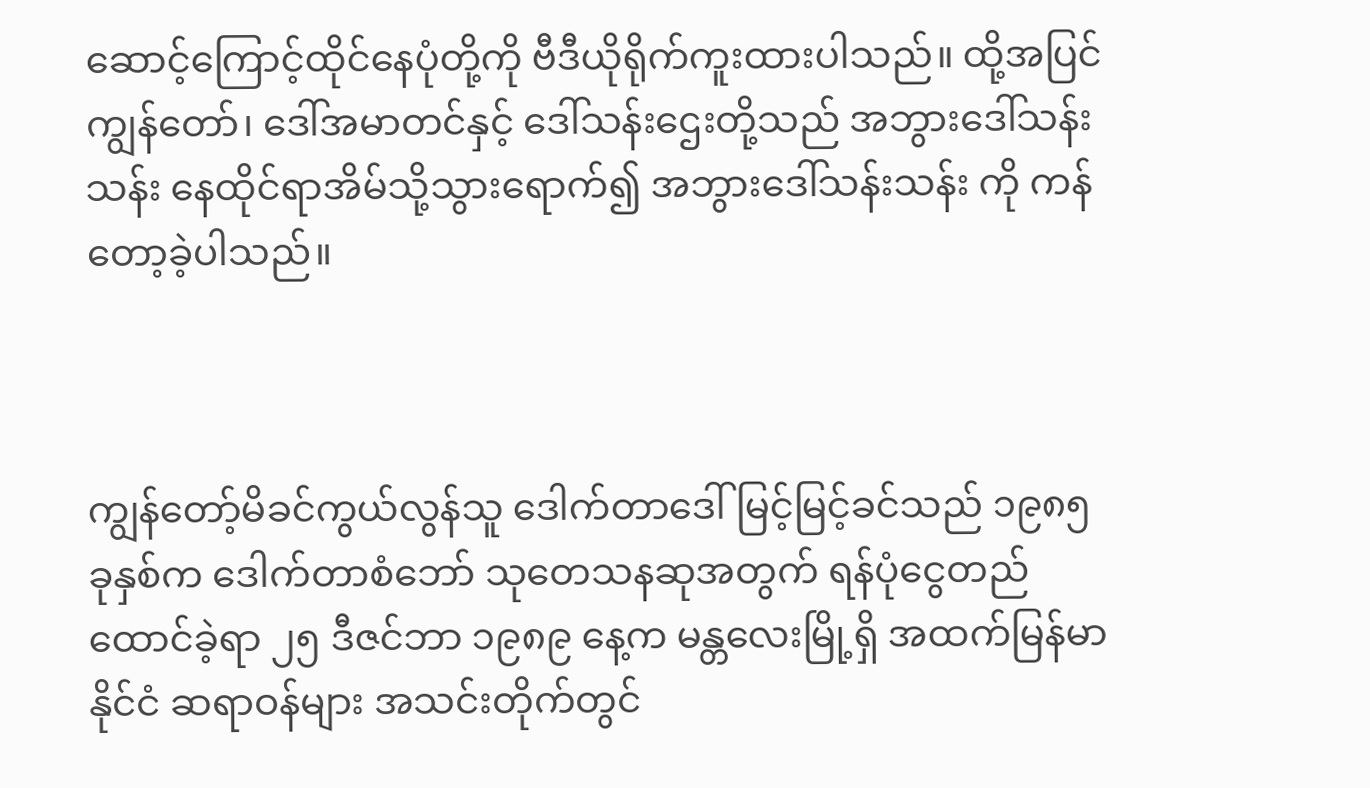ဆောင့်ကြောင့်ထိုင်နေပုံတို့ကို ဗီဒီယိုရိုက်ကူးထားပါသည်။ ထို့အပြင် ကျွန်တော်၊ ဒေါ်အမာတင်နှင့် ဒေါ်သန်းဌေးတို့သည် အဘွားဒေါ်သန်းသန်း နေထိုင်ရာအိမ်သို့သွားရောက်၍ အဘွားဒေါ်သန်းသန်း ကို ကန်တော့ခဲ့ပါသည်။



ကျွန်တော့်မိခင်ကွယ်လွန်သူ ဒေါက်တာဒေါ်မြင့်မြင့်ခင်သည် ၁၉၈၅ ခုနှစ်က ဒေါက်တာစံဘော် သုတေသနဆုအတွက် ရန်ပုံငွေတည်ထောင်ခဲ့ရာ ၂၅ ဒီဇင်ဘာ ၁၉၈၉ နေ့က မန္တလေးမြို့ရှိ အထက်မြန်မာနိုင်ငံ ဆရာဝန်များ အသင်းတိုက်တွင်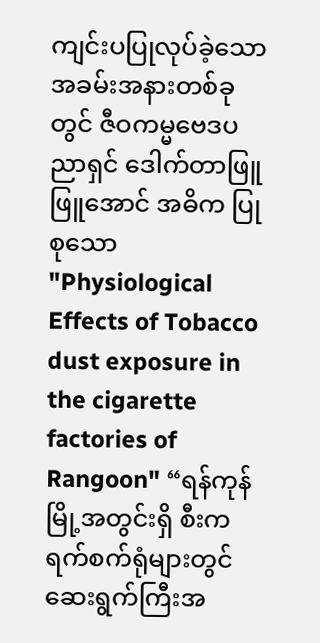ကျင်းပပြုလုပ်ခဲ့သော အခမ်းအနားတစ်ခု တွင် ဇီဝကမ္မဗေဒပညာရှင် ဒေါက်တာဖြူဖြူအောင် အဓိက ပြုစုသော "Physiological Effects of Tobacco dust exposure in the cigarette factories of Rangoon" “ရန်ကုန်မြို့အတွင်းရှိ စီးကရက်စက်ရုံများတွင် ဆေးရွက်ကြီးအ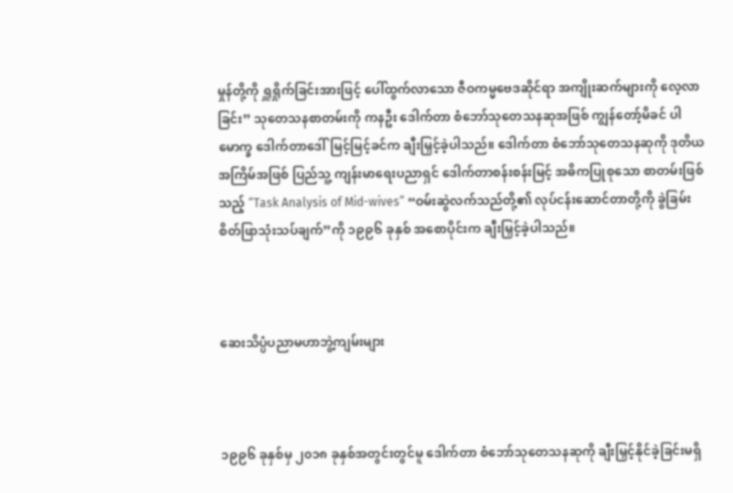မှုန်တို့ကို ရှူရှိုက်ခြင်းအားဖြင့် ပေါ်ထွက်လာသော ဇီဝကမ္မဗေဒဆိုင်ရာ အကျိုးဆက်များကို လေ့လာခြင်း” သုတေသနစာတမ်းကို ကနဦး ဒေါက်တာ စံဘော်သုတေသနဆုအဖြစ် ကျွန်တော့်မိခင် ပါမောက္ခ ဒေါက်တာဒေါ်မြင့်မြင့်ခင်က ချီးမြှင့်ခဲ့ပါသည်။ ဒေါက်တာ စံဘော်သုတေသနဆုကို ဒုတိယအကြိမ်အဖြစ် ပြည်သူ့ ကျန်းမာရေးပညာရှင် ဒေါက်တာစန်းစန်းမြင့် အဓိကပြုစုသော စာတမ်းဖြစ်သည့် “Task Analysis of Mid-wives” “ဝမ်းဆွဲလက်သည်တို့၏ လုပ်ငန်းဆောင်တာတို့ကို ခွဲခြမ်း စိတ်ဖြာသုံးသပ်ချက်”ကို ၁၉၉၆ ခုနှစ် အစောပိုင်းက ချီးမြှင့်ခဲ့ပါသည်။



ဆေးသိပ္ပံပညာမဟာဘွဲ့ကျမ်းများ



၁၉၉၆ ခုနှစ်မှ ၂၀၁၈ ခုနှစ်အတွင်းတွင်မူ ဒေါက်တာ စံဘော်သုတေသနဆုကို ချီးမြှင့်နိုင်ခဲ့ခြင်းမရှိ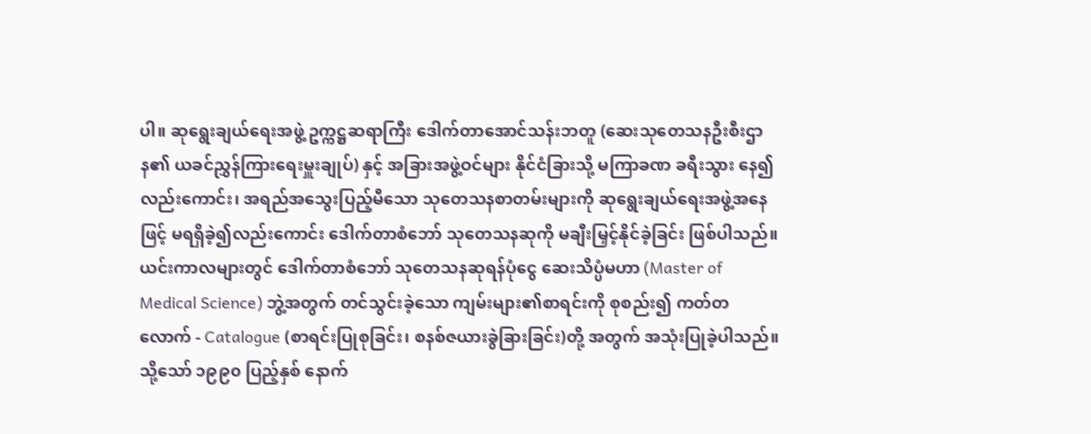ပါ။ ဆုရွေးချယ်ရေးအဖွဲ့ ဥက္ကဋ္ဌဆရာကြီး ဒေါက်တာအောင်သန်းဘတူ (ဆေးသုတေသနဦးစီးဌာန၏ ယခင်ညွှန်ကြားရေးမှူးချုပ်) နှင့် အခြားအဖွဲ့ဝင်များ နိုင်ငံခြားသို့ မကြာခဏ ခရီးသွား နေ၍လည်းကောင်း၊ အရည်အသွေးပြည့်မီသော သုတေသနစာတမ်းများကို ဆုရွေးချယ်ရေးအဖွဲ့အနေဖြင့် မရရှိခဲ့၍လည်းကောင်း ဒေါက်တာစံဘော် သုတေသနဆုကို မချီးမြှင့်နိုင်ခဲ့ခြင်း ဖြစ်ပါသည်။ ယင်းကာလများတွင် ဒေါက်တာစံဘော် သုတေသနဆုရန်ပုံငွေ ဆေးသိပ္ပံမဟာ (Master of Medical Science) ဘွဲ့အတွက် တင်သွင်းခဲ့သော ကျမ်းများ၏စာရင်းကို စုစည်း၍ ကတ်တလောက် - Catalogue (စာရင်းပြုစုခြင်း၊ စနစ်ဇယားခွဲခြားခြင်း)တို့ အတွက် အသုံးပြုခဲ့ပါသည်။ သို့သော် ၁၉၉၀ ပြည့်နှစ် နောက်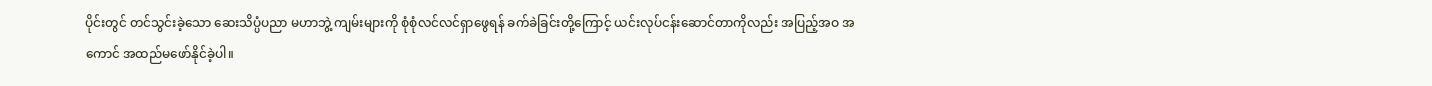ပိုင်းတွင် တင်သွင်းခဲ့သော ဆေးသိပ္ပံပညာ မဟာဘွဲ့ ကျမ်းများကို စုံစုံလင်လင်ရှာဖွေရန် ခက်ခဲခြင်းတို့ကြောင့် ယင်းလုပ်ငန်းဆောင်တာကိုလည်း အပြည့်အဝ အကောင် အထည်မဖော်နိုင်ခဲ့ပါ။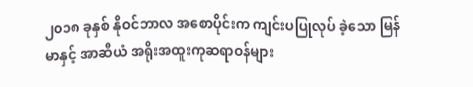၂၀၁၈ ခုနှစ် နိုဝင်ဘာလ အစောပိုင်းက ကျင်းပပြုလုပ် ခဲ့သော မြန်မာနှင့် အာဆီယံ အရိုးအထူးကုဆရာဝန်များ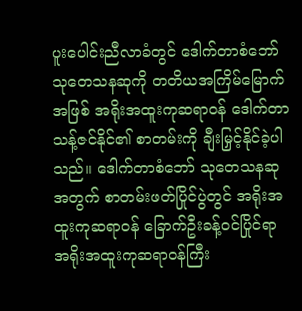ပူးပေါင်းညီလာခံတွင် ဒေါက်တာစံဘော်သုတေသနဆုကို တတိယအကြိမ်မြောက်အဖြစ် အရိုးအထူးကုဆရာဝန် ဒေါက်တာသန့်ဇင်နိုင်၏ စာတမ်းကို ချီးမြှင့်နိုင်ခဲ့ပါသည်။ ဒေါက်တာစံဘော် သုတေသနဆုအတွက် စာတမ်းဖတ်ပြိုင်ပွဲတွင် အရိုးအထူးကုဆရာဝန် ခြောက်ဦးခန့်ဝင်ပြိုင်ရာ အရိုးအထူးကုဆရာဝန်ကြီး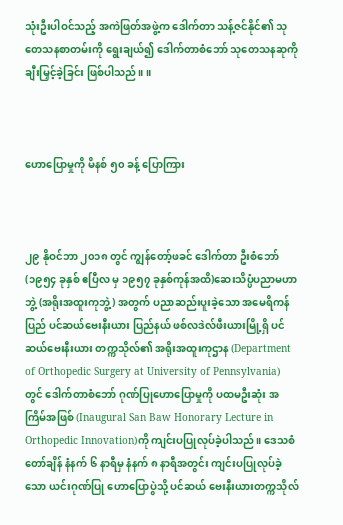သုံးဦးပါဝင်သည့် အကဲဖြတ်အဖွဲ့က ဒေါက်တာ သန့်ဇင်နိုင်၏ သုတေသနစာတမ်းကို ရွေးချယ်၍ ဒေါက်တာစံဘော် သုတေသနဆုကို ချီးမြှင့်ခဲ့ခြင်း ဖြစ်ပါသည်။ ။



ဟောပြောမှုကို မိနစ် ၅၀ ခန့် ပြောကြား



၂၉ နိုဝင်ဘာ ၂၀၁၈ တွင် ကျွန်တော့်ဖခင် ဒေါက်တာ ဦးစံဘော် (၁၉၅၄ ခုနှစ် ဧပြီလ မှ ၁၉၅၇ ခုနှစ်ကုန်အထိ)ဆေးသိပ္ပံပညာမဟာဘွဲ့ (အရိုးအထူးကုဘွဲ့) အတွက် ပညာဆည်းပူးခဲ့သော အမေရိကန်ပြည် ပင်ဆယ်ဗေးနီးယား ပြည်နယ် ဖစ်လဒဲလ်ဖီးယားမြို့ရှိ ပင်ဆယ်ဗေးနီးယား တက္ကသိုလ်၏ အရိုးအထူးကုဌာန (Department of Orthopedic Surgery at University of Pennsylvania) တွင် ဒေါက်တာစံဘော် ဂုဏ်ပြုဟောပြောမှုကို ပထမဦးဆုံး အကြိမ်အဖြစ် (Inaugural San Baw Honorary Lecture in Orthopedic Innovation)ကို ကျင်းပပြုလုပ်ခဲ့ပါသည်။ ဒေသစံတော်ချိန် နံနက် ၆ နာရီမှ နံနက် ၈ နာရီအတွင်း ကျင်းပပြုလုပ်ခဲ့သော ယင်းဂုဏ်ပြု ဟောပြောပွဲသို့ ပင်ဆယ် ဗေးနီးယားတက္ကသိုလ်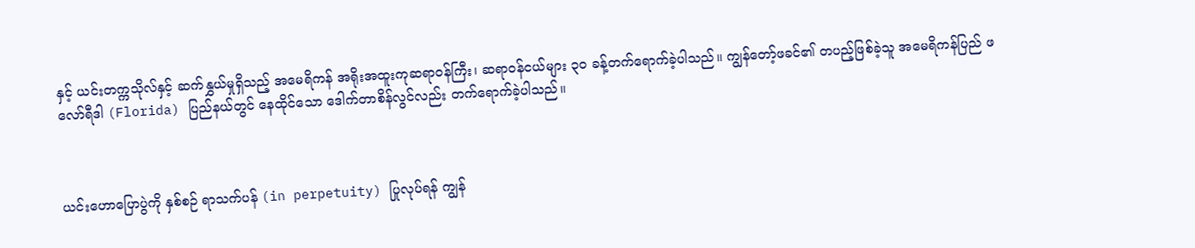နှင့် ယင်းတက္ကသိုလ်နှင့် ဆက်နွှယ်မှုရှိသည့် အမေရိကန် အရိုးအထူးကုဆရာဝန်ကြီး၊ ဆရာဝန်ငယ်များ ၃၀ ခန့်တက်ရောက်ခဲ့ပါသည်။ ကျွန်တော့်ဖခင်၏ တပည့်ဖြစ်ခဲ့သူ အမေရိကန်ပြည် ဖလော်ရီဒါ (Florida) ပြည်နယ်တွင် နေထိုင်သော ဒေါက်တာစိန်လွင်လည်း တက်ရောက်ခဲ့ပါသည်။



ယင်းဟောပြောပွဲကို နှစ်စဉ် ရာသက်ပန် (in perpetuity) ပြုလုပ်ရန် ကျွန်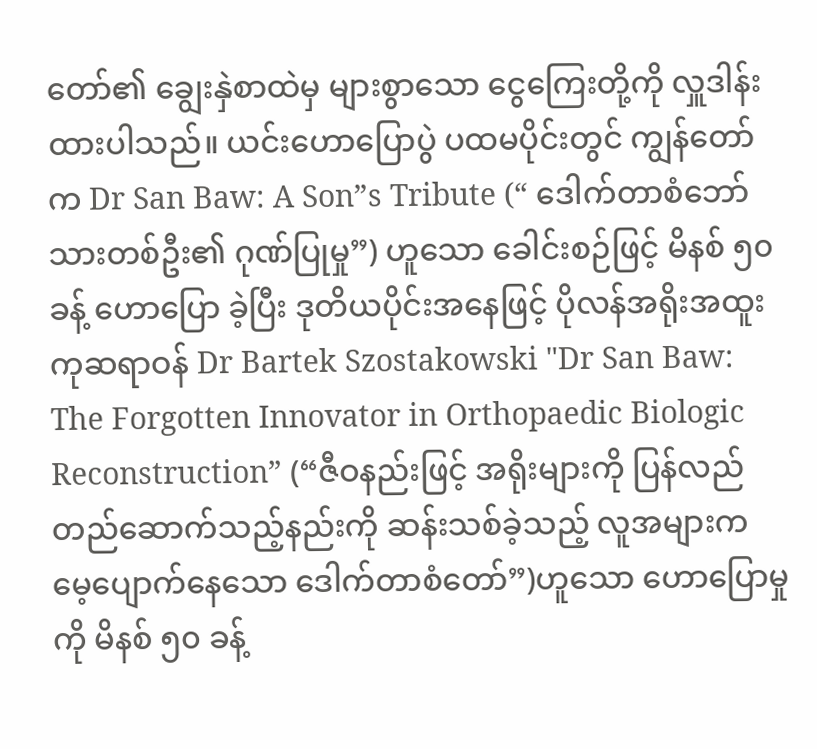တော်၏ ချွေးနှဲစာထဲမှ များစွာသော ငွေကြေးတို့ကို လှူဒါန်းထားပါသည်။ ယင်းဟောပြောပွဲ ပထမပိုင်းတွင် ကျွန်တော်က Dr San Baw: A Son”s Tribute (“ ဒေါက်တာစံဘော် သားတစ်ဦး၏ ဂုဏ်ပြုမှု”) ဟူသော ခေါင်းစဉ်ဖြင့် မိနစ် ၅၀ ခန့် ဟောပြော ခဲ့ပြီး ဒုတိယပိုင်းအနေဖြင့် ပိုလန်အရိုးအထူးကုဆရာဝန် Dr Bartek Szostakowski "Dr San Baw: The Forgotten Innovator in Orthopaedic Biologic Reconstruction” (“ဇီဝနည်းဖြင့် အရိုးများကို ပြန်လည် တည်ဆောက်သည့်နည်းကို ဆန်းသစ်ခဲ့သည့် လူအများက မေ့ပျောက်နေသော ဒေါက်တာစံတော်”)ဟူသော ဟောပြောမှုကို မိနစ် ၅၀ ခန့်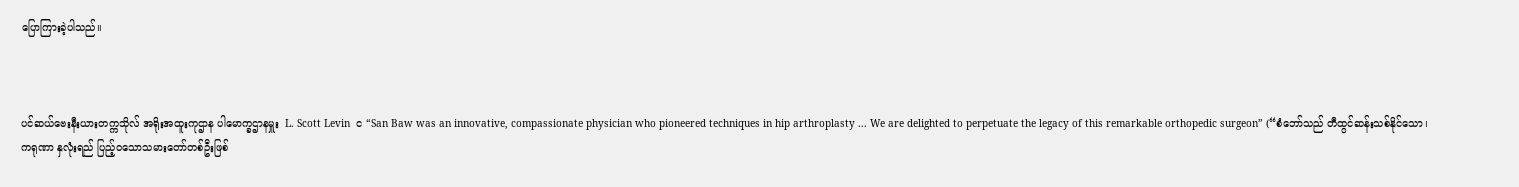ပြောကြားခဲ့ပါသည်။



ပင်ဆယ်ဗေးနီးယားတက္ကသိုလ် အရိုးအထူးကုဌာန ပါမောက္ခဌာနမှူး  L. Scott Levin  င “San Baw was an innovative, compassionate physician who pioneered techniques in hip arthroplasty ... We are delighted to perpetuate the legacy of this remarkable orthopedic surgeon” (“စံဘော်သည် တီထွင်ဆန်းသစ်နိုင်သော၊ ကရုဏာ နှလုံးရည် ပြည့်ဝသောသမားတော်တစ်ဦးဖြစ်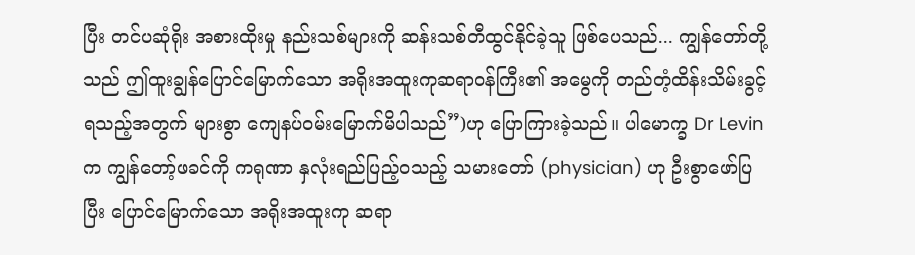ပြီး တင်ပဆုံရိုး အစားထိုးမှု နည်းသစ်များကို ဆန်းသစ်တီထွင်နိုင်ခဲ့သူ ဖြစ်ပေသည်... ကျွန်တော်တို့သည် ဤထူးချွန်ပြောင်မြောက်သော အရိုးအထူးကုဆရာဝန်ကြီး၏ အမွေကို တည်တံ့ထိန်းသိမ်းခွင့် ရသည့်အတွက် များစွာ ကျေနပ်ဝမ်းမြောက်မိပါသည်”)ဟု ပြောကြားခဲ့သည်။ ပါမောက္ခ Dr Levin က ကျွန်တော့်ဖခင်ကို ကရုဏာ နှလုံးရည်ပြည့်ဝသည့် သမားတော် (physician) ဟု ဦးစွာဖော်ပြပြီး ပြောင်မြောက်သော အရိုးအထူးကု ဆရာ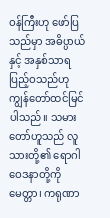ဝန်ကြီးဟု ဖော်ပြသည်မှာ အဓိပ္ပာယ်နှင့် အနှစ်သာရ ပြည့်ဝသည်ဟု ကျွန်တော်ထင်မြင်ပါသည်။ သမားတော်ဟူသည် လူသားတို့၏ ရောဂါဝေဒနာတို့ကို မေတ္တာ၊ ကရုဏာ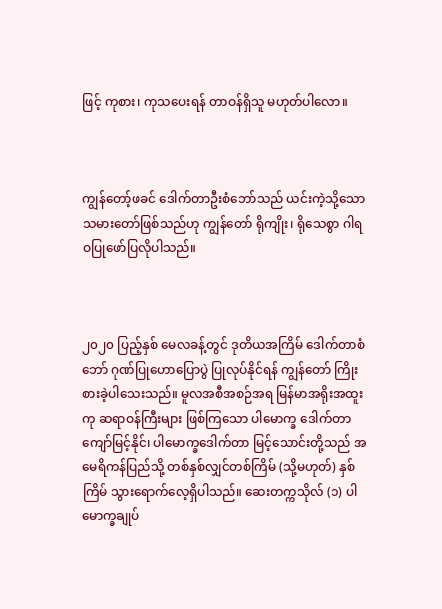ဖြင့် ကုစား၊ ကုသပေးရန် တာဝန်ရှိသူ မဟုတ်ပါလော။



ကျွန်တော့်ဖခင် ဒေါက်တာဦးစံဘော်သည် ယင်းကဲ့သို့သော သမားတော်ဖြစ်သည်ဟု ကျွန်တော် ရိုကျိုး၊ ရိုသေစွာ ဂါရဝပြုဖော်ပြလိုပါသည်။



၂၀၂၀ ပြည့်နှစ် မေလခန့်တွင် ဒုတိယအကြိမ် ဒေါက်တာစံဘော် ဂုဏ်ပြုဟောပြောပွဲ ပြုလုပ်နိုင်ရန် ကျွန်တော် ကြိုးစားခဲ့ပါသေးသည်။ မူလအစီအစဉ်အရ မြန်မာအရိုးအထူးကု ဆရာဝန်ကြီးများ ဖြစ်ကြသော ပါမောက္ခ ဒေါက်တာကျော်မြင့်နိုင်၊ ပါမောက္ခဒေါက်တာ မြင့်သောင်းတို့သည် အမေရိကန်ပြည်သို့ တစ်နှစ်လျှင်တစ်ကြိမ် (သို့မဟုတ်) နှစ်ကြိမ် သွားရောက်လေ့ရှိပါသည်။ ဆေးတက္ကသိုလ် (၁) ပါမောက္ခချုပ်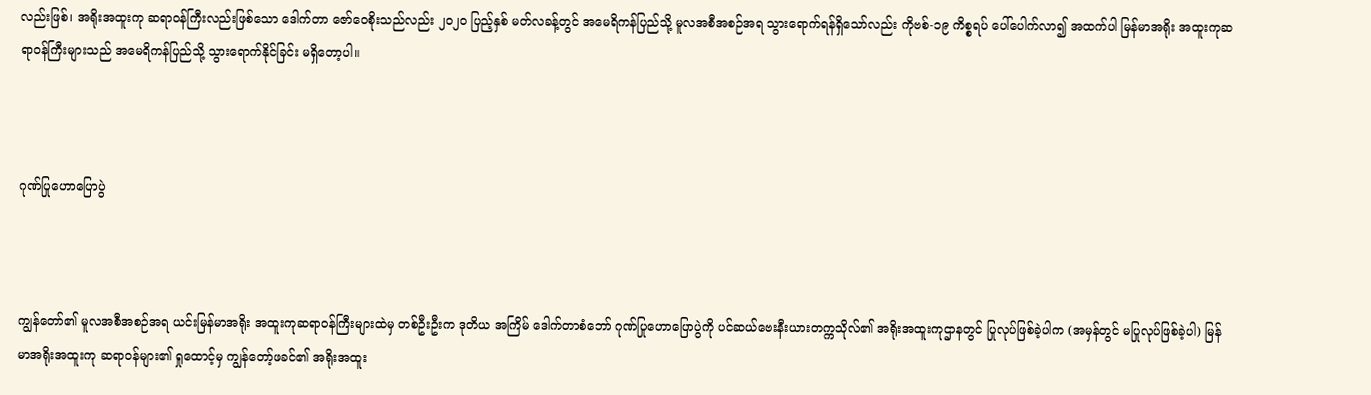လည်းဖြစ်၊ အရိုးအထူးကု ဆရာဝန်ကြီးလည်းဖြစ်သော ဒေါက်တာ ဇော်ဝေစိုးသည်လည်း ၂၀၂၀ ပြည့်နှစ် မတ်လခန့်တွင် အမေရိကန်ပြည်သို့ မူလအစီအစဉ်အရ သွားရောက်ရန်ရှိသော်လည်း ကိုဗစ်-၁၉ ကိစ္စရပ် ပေါ်ပေါက်လာ၍ အထက်ပါ မြန်မာအရိုး အထူးကုဆရာဝန်ကြီးများသည် အမေရိကန်ပြည်သို့ သွားရောက်နိုင်ခြင်း မရှိတော့ပါ။



ဂုဏ်ပြုဟောပြောပွဲ



ကျွန်တော်၏ မူလအစီအစဉ်အရ ယင်းမြန်မာအရိုး အထူးကုဆရာဝန်ကြီးများထဲမှ တစ်ဦးဦးက ဒုတိယ အကြိမ် ဒေါက်တာစံဘော် ဂုဏ်ပြုဟောပြောပွဲကို ပင်ဆယ်ဗေးနီးယားတက္ကသိုလ်၏ အရိုးအထူးကုဌာနတွင် ပြုလုပ်ဖြစ်ခဲ့ပါက (အမှန်တွင် မပြုလုပ်ဖြစ်ခဲ့ပါ) မြန်မာအရိုးအထူးကု ဆရာဝန်များ၏ ရှုထောင့်မှ ကျွန်တော့်ဖခင်၏ အရိုးအထူး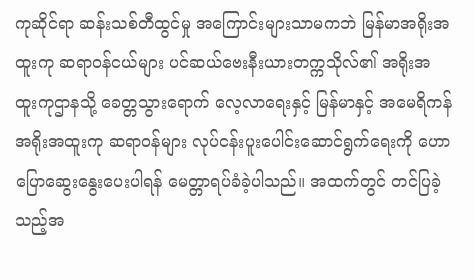ကုဆိုင်ရာ ဆန်းသစ်တီထွင်မှု အကြောင်းများသာမကဘဲ မြန်မာအရိုးအထူးကု ဆရာဝန်ငယ်များ ပင်ဆယ်ဗေးနီးယားတက္ကသိုလ်၏ အရိုးအထူးကုဌာနသို့ ခေတ္တသွားရောက် လေ့လာရေးနှင့် မြန်မာနှင့် အမေရိကန် အရိုးအထူးကု ဆရာဝန်များ လုပ်ငန်းပူးပေါင်းဆောင်ရွက်ရေးကို ဟောပြောဆွေးနွေးပေးပါရန် မေတ္တာရပ်ခံခဲ့ပါသည်။ အထက်တွင် တင်ပြခဲ့သည့်အ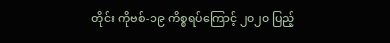တိုင်း ကိုဗစ်-၁၉ ကိစ္စရပ်ကြောင့် ၂၀၂၀ ပြည့်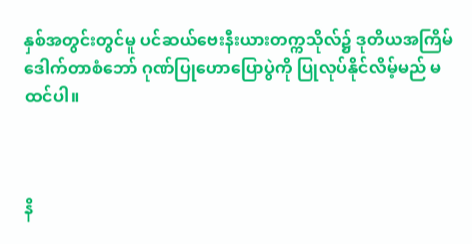နှစ်အတွင်းတွင်မူ ပင်ဆယ်ဗေးနီးယားတက္ကသိုလ်၌ ဒုတိယအကြိမ် ဒေါက်တာစံဘော် ဂုဏ်ပြုဟောပြောပွဲကို ပြုလုပ်နိုင်လိမ့်မည် မထင်ပါ။



နိ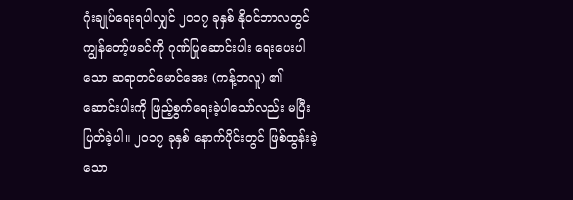ဂုံးချုပ်ရေးရပါလျှင် ၂၀၁၇ ခုနှစ် နိုဝင်ဘာလတွင် ကျွန်တော့်ဖခင်ကို ဂုဏ်ပြုဆောင်းပါး ရေးပေးပါသော ဆရာတင်မောင်အေး (ကန့်ဘလူ) ၏ ဆောင်းပါးကို ဖြည့်စွက်ရေးခဲ့ပါသော်လည်း မပြီးပြတ်ခဲ့ပါ။ ၂၀၁၇ ခုနှစ် နောက်ပိုင်းတွင် ဖြစ်ထွန်းခဲ့သော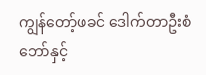ကျွန်တော့်ဖခင် ဒေါက်တာဦးစံဘော်နှင့်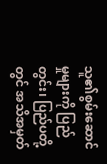သူ၏စွမ်းဆောင်မှုများကို ပြည်တွင်း၊ ပြည်ပတို့တွင် အသိအမှတ်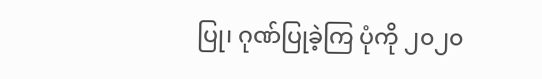ပြု၊ ဂုဏ်ပြုခဲ့ကြ ပုံကို ၂၀၂၀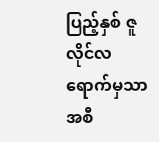ပြည့်နှစ် ဇူလိုင်လရောက်မှသာ အစီ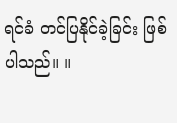ရင်ခံ တင်ပြနိုင်ခဲ့ခြင်း ဖြစ်ပါသည်။ ။